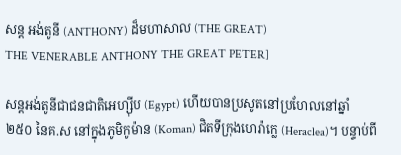សន្ត អង់តូនី (ANTHONY) ដ៏មហាសាល (THE GREAT)
THE VENERABLE ANTHONY THE GREAT PETER]

សន្តអង់តូនីជាជនជាតិអេហ្ស៊ីប (Egypt) ហើយបានប្រសូតនៅប្រហែលនៅឆ្នាំ ២៥០ នៃគ.ស នៅក្នុងភូមិកូម៉ាន (Koman) ជិតទីក្រុងហេរ៉ាក្លេ (Heraclea)។ បន្ទាប់ពី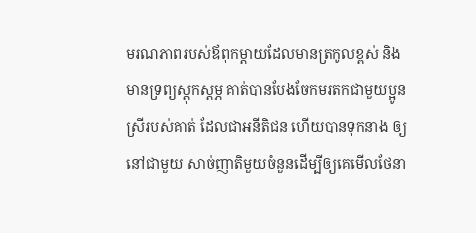មរណភាពរបស់ឪពុកម្តាយដែលមានត្រកូលខ្ពស់ និងមានទ្រព្យស្តុកស្តម្ភ គាត់បានបែងចែកមរតកជាមួយប្អូនស្រីរបស់គាត់ ដែលជាអនីតិជន ហើយបានទុកនាង ឲ្យនៅជាមួយ សាច់ញាតិមួយចំនួនដើម្បីឲ្យគេមើលថែនា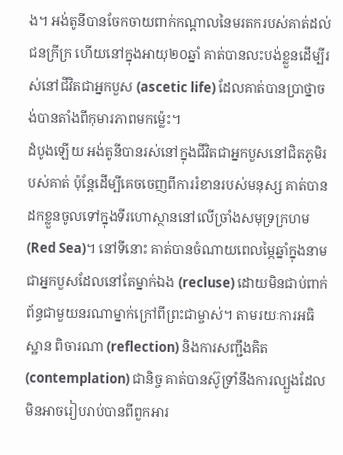ង។ អង់តូនីបានចែកចាយពាក់កណ្តាលនៃមរតករបស់គាត់ដល់ជនក្រីក្រ ហើយនៅក្នុងអាយុ២០ឆ្នាំ គាត់បានលះបង់ខ្លួនដើម្បីរស់នៅជីវិតជាអ្នកបួស (ascetic life) ដែលគាត់បានប្រាថ្នាចង់បានតាំងពីកុមារភាពមកម្ល៉េះ។
ដំបូងឡើយ អង់តូនីបានរស់នៅក្នុងជីវិតជាអ្នកបួសនៅជិតភូមិរបស់គាត់ ប៉ុន្តែដើម្បីគេចចេញពីការរំខានរបស់មនុស្ស គាត់បានដកខ្លួនចូលទៅក្នុងទីរហោស្ថាននៅលើច្រាំងសមុទ្រក្រហម (Red Sea)។ នៅទីនោះ គាត់បានចំណាយពេលម្ភៃឆ្នាំក្នុងនាមជាអ្នកបួសដែលនៅតែម្នាក់ឯង (recluse) ដោយមិនជាប់ពាក់ព័ន្ធជាមួយនរណាម្នាក់ក្រៅពីព្រះជាម្ចាស់។ តាមរយៈការអធិស្ឋាន ពិចារណា (reflection) និងការសញ្ជឹងគិត (contemplation) ជានិច្ច គាត់បានស៊ូទ្រាំនឹងការល្បួងដែលមិនអាចរៀបរាប់បានពីពួកអារ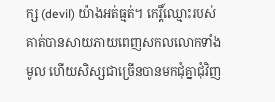ក្ស (devil) យ៉ាងអត់ធ្មត់។ កេរ្តិ៍ឈ្មោះរបស់គាត់បានសាយភាយពេញសកលលោកទាំងមូល ហើយសិស្សជាច្រើនបានមកជុំគ្នាជុំវិញ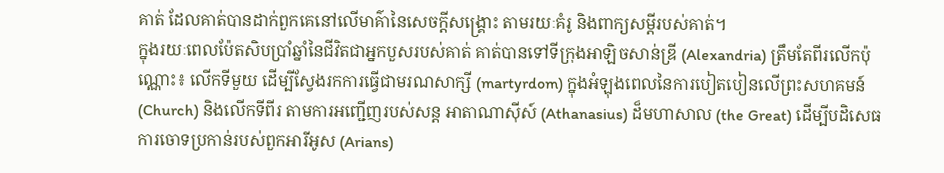គាត់ ដែលគាត់បានដាក់ពួកគេនៅលើមាគ៌ានៃសេចក្តីសង្គ្រោះ តាមរយៈគំរូ និងពាក្យសម្ដីរបស់គាត់។
ក្នុងរយៈពេលប៉ែតសិបប្រាំឆ្នាំនៃជីវិតជាអ្នកបួសរបស់គាត់ គាត់បានទៅទីក្រុងអាឡិចសាន់ឌ្រី (Alexandria) ត្រឹមតែពីរលើកប៉ុណ្ណោះ៖ លើកទីមួយ ដើម្បីស្វែងរកការធ្វើជាមរណសាក្សី (martyrdom) ក្នុងអំឡុងពេលនៃការបៀតបៀនលើព្រះសហគមន៍ (Church) និងលើកទីពីរ តាមការអញ្ជើញរបស់សន្ត អាតាណាស៊ីស៍ (Athanasius) ដ៏មហាសាល (the Great) ដើម្បីបដិសេធការចោទប្រកាន់របស់ពួកអារីអូស (Arians)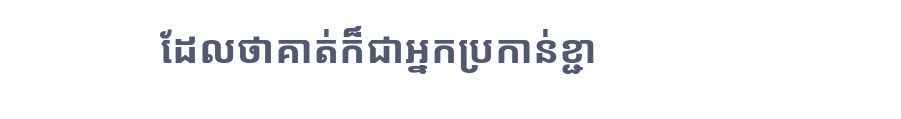ដែលថាគាត់ក៏ជាអ្នកប្រកាន់ខ្ជា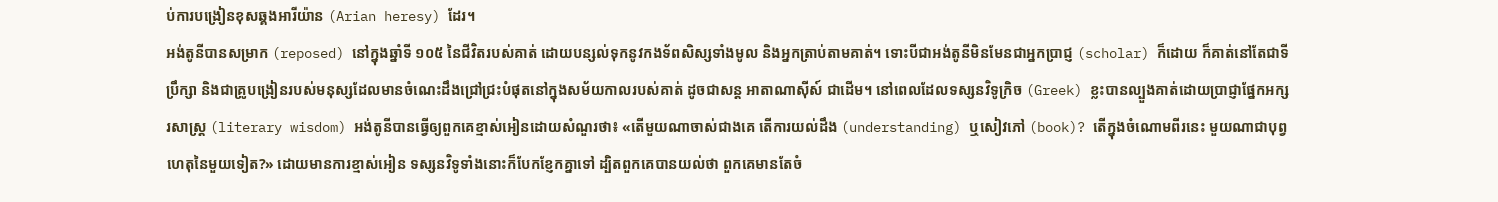ប់ការបង្រៀនខុសឆ្គងអារីយ៉ាន (Arian heresy) ដែរ។
អង់តូនីបានសម្រាក (reposed) នៅក្នុងឆ្នាំទី ១០៥ នៃជីវិតរបស់គាត់ ដោយបន្សល់ទុកនូវកងទ័ពសិស្សទាំងមូល និងអ្នកត្រាប់តាមគាត់។ ទោះបីជាអង់តូនីមិនមែនជាអ្នកប្រាជ្ញ (scholar) ក៏ដោយ ក៏គាត់នៅតែជាទីប្រឹក្សា និងជាគ្រូបង្រៀនរបស់មនុស្សដែលមានចំណេះដឹងជ្រៅជ្រះបំផុតនៅក្នុងសម័យកាលរបស់គាត់ ដូចជាសន្ត អាតាណាស៊ីស៍ ជាដើម។ នៅពេលដែលទស្សនវិទូក្រិច (Greek) ខ្លះបានល្បួងគាត់ដោយប្រាជ្ញាផ្នែកអក្សរសាស្ត្រ (literary wisdom) អង់តូនីបានធ្វើឲ្យពួកគេខ្មាស់អៀនដោយសំណួរថា៖ «តើមួយណាចាស់ជាងគេ តើការយល់ដឹង (understanding) ឬសៀវភៅ (book)? តើក្នុងចំណោមពីរនេះ មួយណាជាបុព្វហេតុនៃមួយទៀត?» ដោយមានការខ្មាស់អៀន ទស្សនវិទូទាំងនោះក៏បែកខ្ញែកគ្នាទៅ ដ្បិតពួកគេបានយល់ថា ពួកគេមានតែចំ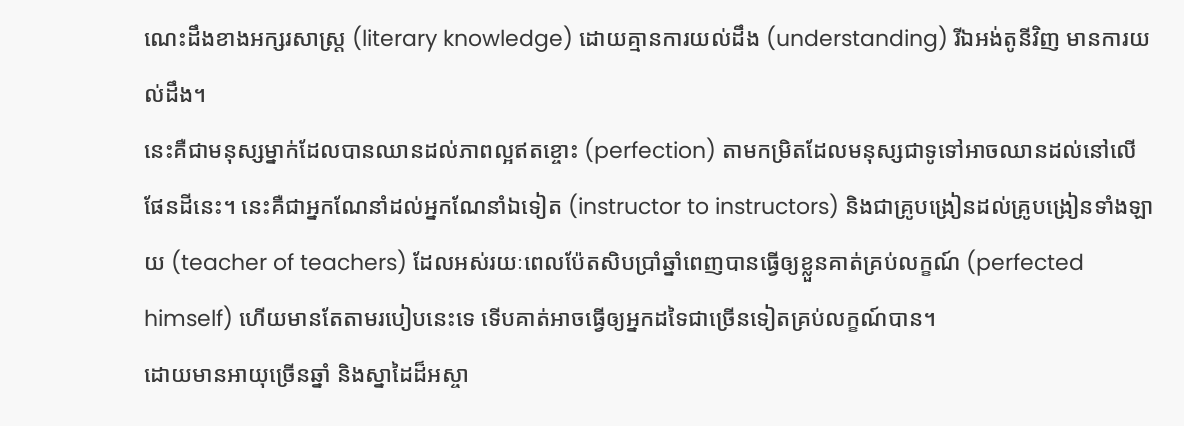ណេះដឹងខាងអក្សរសាស្ត្រ (literary knowledge) ដោយគ្មានការយល់ដឹង (understanding) រីឯអង់តូនីវិញ មានការយល់ដឹង។
នេះគឺជាមនុស្សម្នាក់ដែលបានឈានដល់ភាពល្អឥតខ្ចោះ (perfection) តាមកម្រិតដែលមនុស្សជាទូទៅអាចឈានដល់នៅលើផែនដីនេះ។ នេះគឺជាអ្នកណែនាំដល់អ្នកណែនាំឯទៀត (instructor to instructors) និងជាគ្រូបង្រៀនដល់គ្រូបង្រៀនទាំងឡាយ (teacher of teachers) ដែលអស់រយៈពេលប៉ែតសិបប្រាំឆ្នាំពេញបានធ្វើឲ្យខ្លួនគាត់គ្រប់លក្ខណ៍ (perfected himself) ហើយមានតែតាមរបៀបនេះទេ ទើបគាត់អាចធ្វើឲ្យអ្នកដទៃជាច្រើនទៀតគ្រប់លក្ខណ៍បាន។
ដោយមានអាយុច្រើនឆ្នាំ និងស្នាដៃដ៏អស្ចា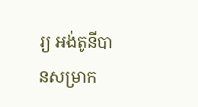រ្យ អង់តូនីបានសម្រាក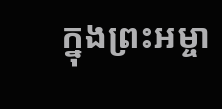ក្នុងព្រះអម្ចា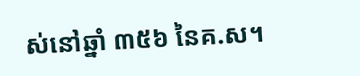ស់នៅឆ្នាំ ៣៥៦ នៃគ.ស។